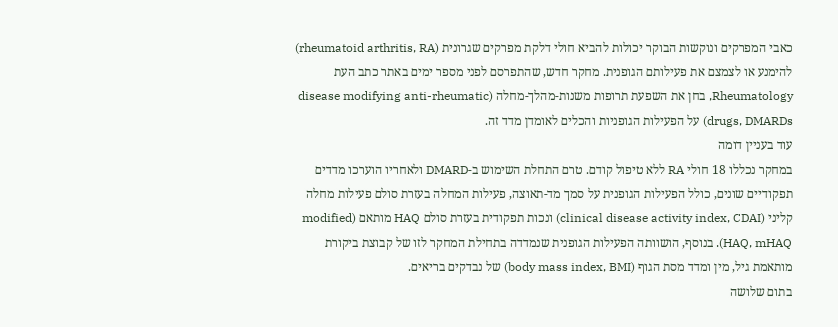כאבי המפרקים ונוקשות הבוקר יכולות להביא חולי דלקת מפרקים שגרונית (rheumatoid arthritis, RA) להימנע או לצמצם את פעילותם הגופנית. מחקר חדש, שהתפרסם לפני מספר ימים באתר כתב העת Rheumatology, בחן את השפעת תרופות משנות-מהלך-מחלה (disease modifying anti-rheumatic drugs, DMARDs) על הפעילות הגופניות והכלים לאומדן מדד זה.
עוד בעניין דומה
במחקר נכללו 18 חולי RA ללא טיפול קודם. טרם התחלת השימוש ב-DMARD ולאחריו הוערכו מדדים תפקודיים שונים, כולל הפעילות הגופנית על סמך מד-תאוצה, פעילות המחלה בעזרת סולם פעילות מחלה קליני (clinical disease activity index, CDAI) ונכות תפקודית בעזרת סולם HAQ מותאם (modified HAQ, mHAQ). בנוסף, הושוותה הפעילות הגופנית שנמדדה בתחילת המחקר לזו של קבוצת ביקורת מותאמת גיל, מין ומדד מסת הגוף (body mass index, BMI) של נבדקים בריאים.
בתום שלושה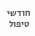חודשי טיפול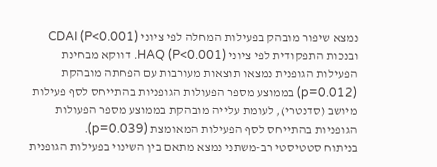נמצא שיפור מובהק בפעילות המחלה לפי ציוני CDAI (P<0.001) ובנכות התפקודית לפי ציוני HAQ (P<0.001). דווקא מבחינת הפעילות הגופנית נמצאו תוצאות מעורבות עם הפחתה מובהקת (p=0.012) בממוצע מספר הפעולות הגופניות בהתייחס לסף פעילות מיושב (סדנטרי), לעומת עלייה מובהקת בממוצע מספר הפעולות הגופניות בהתייחס לסף הפעילות המאומצת (p=0.039).
בניתוח סטטיסטי רב-משתני נמצא מתאם בין השינוי בפעילות הגופנית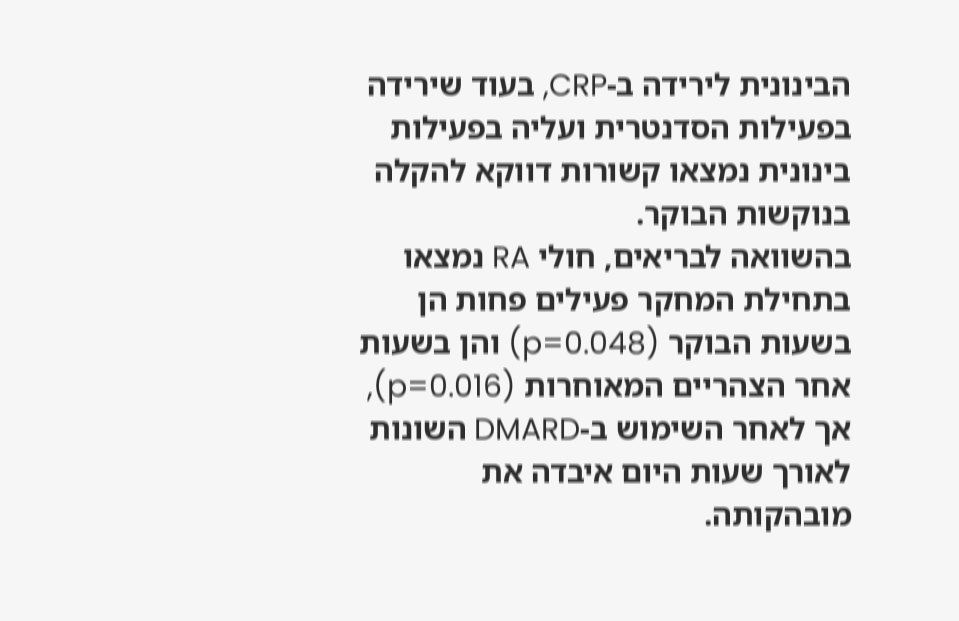הבינונית לירידה ב-CRP, בעוד שירידה בפעילות הסדנטרית ועליה בפעילות בינונית נמצאו קשורות דווקא להקלה בנוקשות הבוקר.
בהשוואה לבריאים, חולי RA נמצאו בתחילת המחקר פעילים פחות הן בשעות הבוקר (p=0.048) והן בשעות אחר הצהריים המאוחרות (p=0.016), אך לאחר השימוש ב-DMARD השונות לאורך שעות היום איבדה את מובהקותה.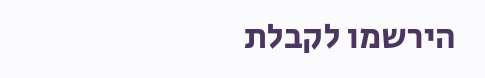הירשמו לקבלת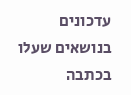עדכונים בנושאים שעלו בכתבה